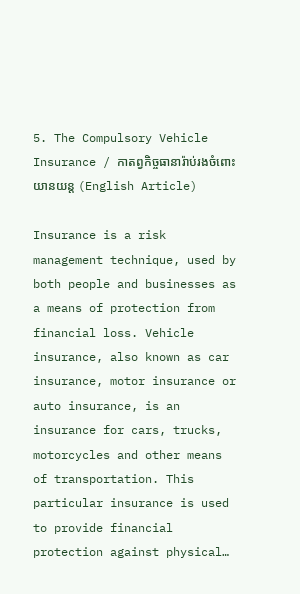5. The Compulsory Vehicle Insurance / កាតព្វកិច្ចធានារ៉ាប់រងចំពោះយានយន្ត (English Article)

Insurance is a risk management technique, used by both people and businesses as a means of protection from financial loss. Vehicle insurance, also known as car insurance, motor insurance or auto insurance, is an insurance for cars, trucks, motorcycles and other means of transportation. This particular insurance is used to provide financial protection against physical…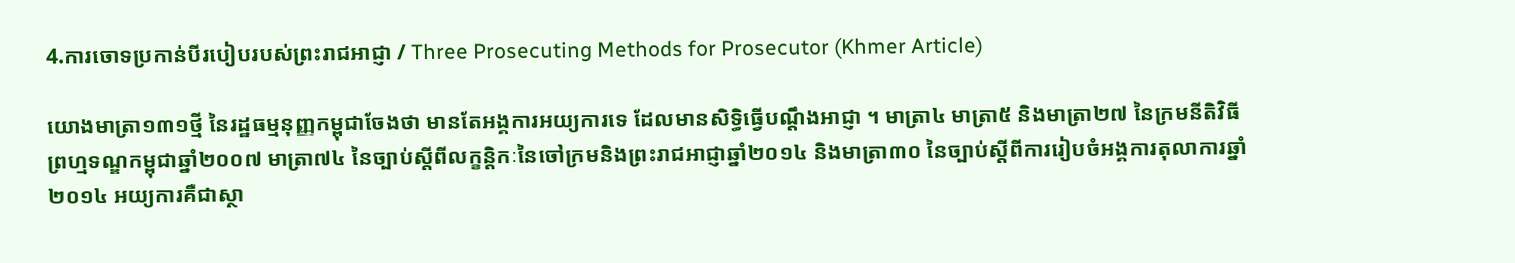4.ការចោទប្រកាន់បីរបៀបរបស់ព្រះរាជអាជ្ញា / Three Prosecuting Methods for Prosecutor (Khmer Article)

យោងមាត្រា១៣១ថ្មី នៃរដ្ឋធម្មនុញ្ញកម្ពុជាចែងថា មានតែអង្គការអយ្យការទេ ដែលមានសិទ្ធិធ្វើបណ្តឹងអាជ្ញា ។ មាត្រា៤ មាត្រា៥ និងមាត្រា២៧ នៃក្រមនីតិវិធីព្រហ្មទណ្ឌកម្ពុជាឆ្នាំ២០០៧ មាត្រា៧៤ នៃច្បាប់ស្តីពីលក្ខន្តិកៈនៃចៅក្រមនិងព្រះរាជអាជ្ញាឆ្នាំ២០១៤ និងមាត្រា៣០ នៃច្បាប់ស្តីពីការរៀបចំអង្គការតុលាការឆ្នាំ២០១៤ អយ្យការគឺជាស្ថា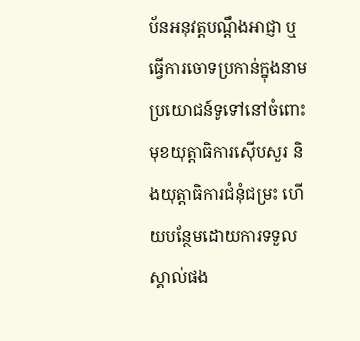ប័នអនុវត្តបណ្តឹងអាជ្ញា ឬធ្វើការចោទប្រកាន់ក្នុងនាមប្រយោជន៍ទូទៅនៅចំពោះមុខយុត្តាធិការស៊ើបសួរ និងយុត្តាធិការជំនុំជម្រះ ហើយបន្ថែមដោយការទទួលស្គាល់ផង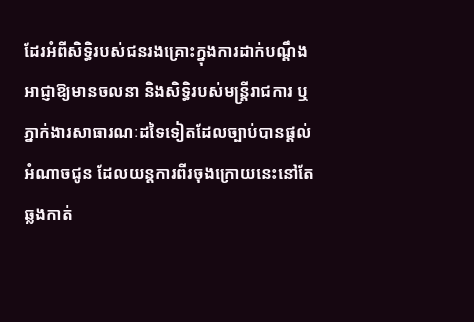ដែរអំពីសិទ្ធិរបស់ជនរងគ្រោះក្នុងការដាក់បណ្តឹងអាជ្ញាឱ្យមានចលនា និងសិទ្ធិរបស់មន្រ្តីរាជការ ឬភ្នាក់ងារសាធារណៈដទៃទៀតដែលច្បាប់បានផ្តល់អំណាចជូន ដែលយន្តការពីរចុងក្រោយនេះនៅតែឆ្លងកាត់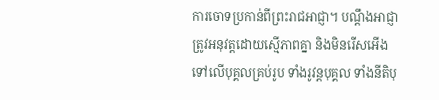ការចោទប្រកាន់ពីព្រះរាជអាជ្ញា។ បណ្តឹងអាជ្ញាត្រូវអនុវត្តដោយស្មើភាពគ្នា និងមិនរើសអើងទៅលើបុគ្គលគ្រប់រូប ទាំងរូវន្ដបុគ្គល ទាំងនីតិបុ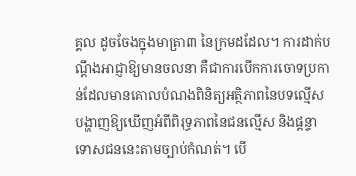គ្គល ដូចចែងក្នុងមាត្រា៣ នៃក្រមដដែល។ ការដាក់បណ្តឹងអាជ្ញាឱ្យមានចលនា គឺជាការបើកការចោទប្រកាន់ដែលមានគោលបំណងពិនិត្យអត្ថិភាពនៃបទល្មើសបង្ហាញឱ្យឃើញអំពីពិរុទ្ធភាពនៃជនល្មើស និងផ្តន្ទាទោសជននេះតាមច្បាប់កំណត់។ បើ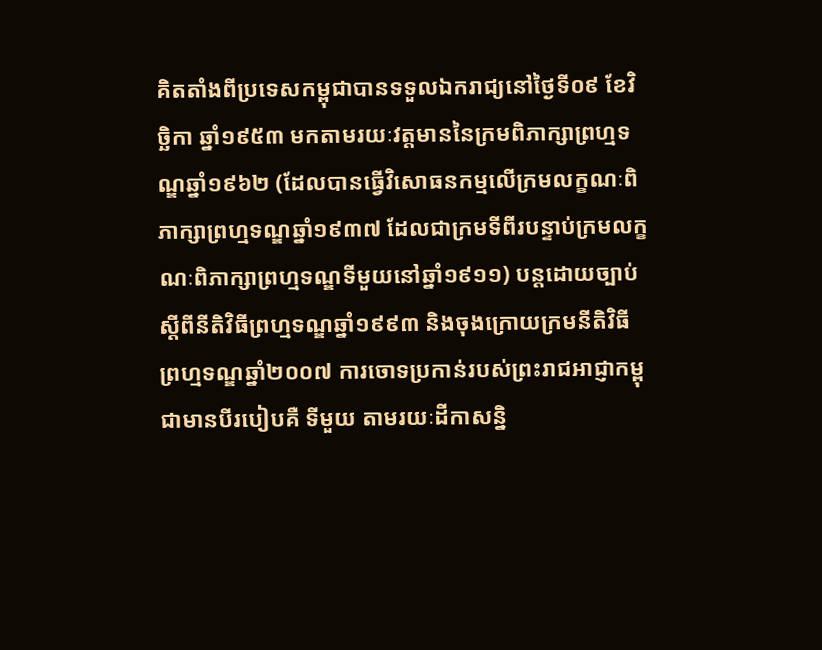គិតតាំងពីប្រទេសកម្ពុជាបានទទួលឯករាជ្យនៅថ្ងៃទី០៩ ខែវិច្ឆិកា ឆ្នាំ១៩៥៣ មកតាមរយៈវត្តមាននៃក្រមពិភាក្សាព្រហ្មទណ្ឌឆ្នាំ១៩៦២ (ដែលបានធ្វើវិសោធនកម្មលើក្រមលក្ខណៈពិភាក្សាព្រហ្មទណ្ឌឆ្នាំ១៩៣៧ ដែលជាក្រមទីពីរបន្ទាប់ក្រមលក្ខណៈពិភាក្សាព្រហ្មទណ្ឌទីមួយនៅឆ្នាំ១៩១១) បន្តដោយច្បាប់ស្តីពីនីតិវិធីព្រហ្មទណ្ឌឆ្នាំ១៩៩៣ និងចុងក្រោយក្រមនីតិវិធីព្រហ្មទណ្ឌឆ្នាំ២០០៧ ការចោទប្រកាន់របស់ព្រះរាជអាជ្ញាកម្ពុជាមានបីរបៀបគឺ ទីមួយ តាមរយៈដីកាសន្និ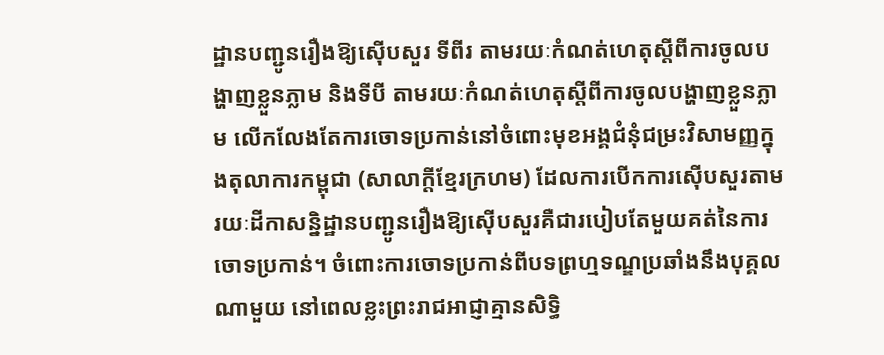ដ្ឋានបញ្ជូនរឿងឱ្យស៊ើបសួរ ទីពីរ តាមរយៈកំណត់ហេតុស្តីពីការចូលបង្ហាញខ្លួនភ្លាម និងទីបី តាមរយៈកំណត់ហេតុស្តីពីការចូលបង្ហាញខ្លួនភ្លាម លើកលែងតែការចោទប្រកាន់នៅចំពោះមុខអង្គជំនុំជម្រះវិសាមញ្ញក្នុងតុលាការកម្ពុជា (សាលាក្តីខ្មែរក្រហម) ដែលការបើកការស៊ើបសួរតាមរយៈដីកាសន្និដ្ឋានបញ្ជូនរឿងឱ្យស៊ើបសួរគឺជារបៀបតែមួយគត់នៃការចោទប្រកាន់។ ចំពោះការចោទប្រកាន់ពីបទព្រហ្មទណ្ឌប្រឆាំងនឹងបុគ្គលណាមួយ នៅពេលខ្លះព្រះរាជអាជ្ញាគ្មានសិទ្ធិ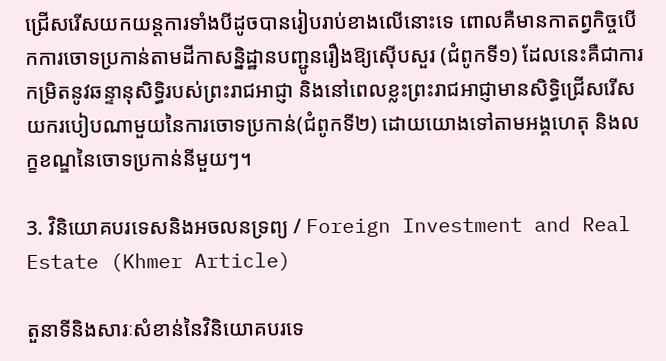ជ្រើសរើសយកយន្តការទាំងបីដូចបានរៀបរាប់ខាងលើនោះទេ ពោលគឺមានកាតព្វកិច្ចបើកការចោទប្រកាន់តាមដីកាសន្និដ្ឋានបញ្ជូនរឿងឱ្យស៊ើបសួរ (ជំពូកទី១) ដែលនេះគឺជាការកម្រិតនូវឆន្ទានុសិទ្ធិរបស់ព្រះរាជអាជ្ញា និងនៅពេលខ្លះព្រះរាជអាជ្ញាមានសិទ្ធិជ្រើសរើសយករបៀបណាមួយនៃការចោទប្រកាន់(ជំពូកទី២) ដោយយោងទៅតាមអង្គហេតុ និងលក្ខខណ្ឌនៃចោទប្រកាន់នីមួយៗ។

3. វិនិយោគបរទេសនិងអចលនទ្រព្យ / Foreign Investment and Real Estate (Khmer Article)

តួនាទីនិងសារៈសំខាន់នៃវិនិយោគបរទេ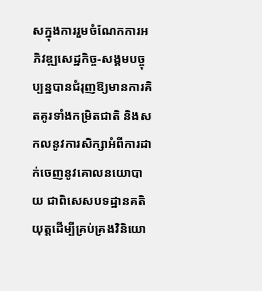សក្នុងការរួមចំណែកការអភិវឌ្ឍសេដ្ឋកិច្ច-សង្គមបច្ចុប្បន្នបានជំរុញឱ្យមានការគិតគូរទាំងកម្រិតជាតិ និងសកលនូវការសិក្សាអំពីការដាក់ចេញនូវគោលនយោបាយ ជាពិសេសបទដ្ឋានគតិយុត្តដើម្បីគ្រប់គ្រងវិនិយោ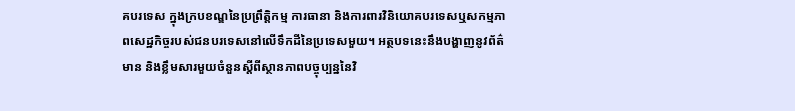គបរទេស ក្នុងក្របខណ្ឌនៃប្រព្រឹត្តិកម្ម ការធានា និងការពារវិនិយោគបរទេសឬសកម្មភាពសេដ្ឋកិច្ចរបស់ជនបរទេសនៅលើទឹកដីនៃប្រទេសមួយ។ អត្ថបទនេះនឹងបង្ហាញនូវព័ត៌មាន និងខ្លឹមសារមួយចំនួនស្តីពីស្ថានភាពបច្ចុប្បន្ននៃវិ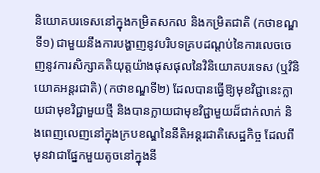និយោគបរទេសនៅក្នុងកម្រិតសកល និងកម្រិតជាតិ (កថាខណ្ឌទី១) ជាមួយនឹងការបង្ហាញនូវបរិបទគ្របដណ្តប់នៃការលេចចេញនូវការសិក្សាគតិយុត្តយ៉ាងផុសផុលនៃវិនិយោគបរទេស (ឬវិនិយោគអន្តរជាតិ) (កថាខណ្ឌទី២) ដែលបានធ្វើឱ្យមុខវិជ្ជានេះក្លាយជាមុខវិជ្ជាមួយថ្មី និងបានក្លាយជាមុខវិជ្ជាមួយដ៏ជាក់លាក់ និងពេញលេញនៅក្នុងក្របខណ្ឌនៃនីតិអន្តរជាតិសេដ្ឋកិច្ច ដែលពីមុនវាជាផ្នែកមួយតូចនៅក្នុងនី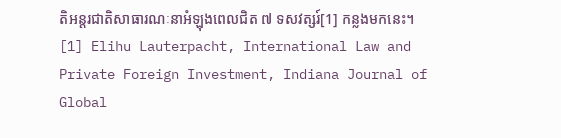តិអន្តរជាតិសាធារណៈនាអំឡុងពេលជិត ៧ ទសវត្សរ៍[1] កន្លងមកនេះ។ [1] Elihu Lauterpacht, International Law and Private Foreign Investment, Indiana Journal of Global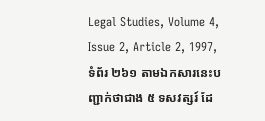Legal Studies, Volume 4, Issue 2, Article 2, 1997, ទំព័រ ២៦១ តាមឯកសារនេះបញ្ជាក់ថាជាង ៥ ទសវត្សរ៍ ដែ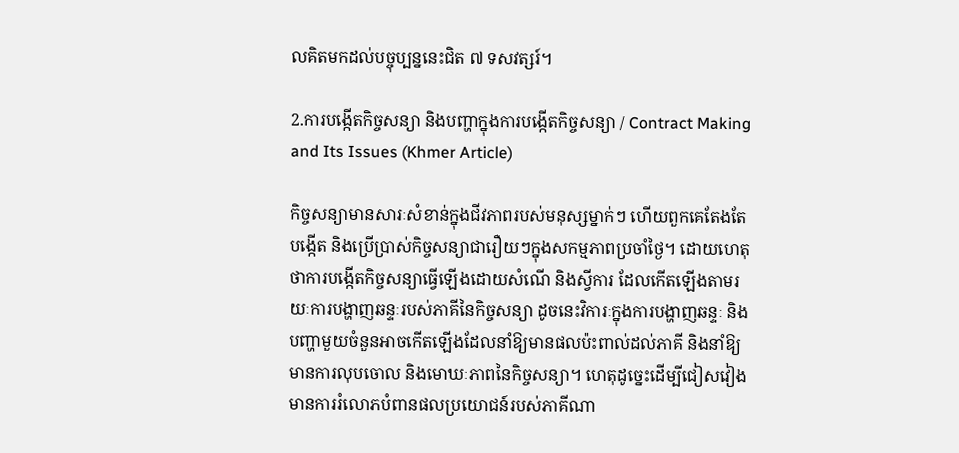លគិតមកដល់បច្ចុប្បន្ននេះជិត ៧ ទសវត្សរ៍។

2.ការបង្កើតកិច្ចសន្យា និងបញ្ហាក្នុងការបង្កើតកិច្ចសន្យា / Contract Making and Its Issues (Khmer Article)

កិច្ចសន្យាមានសារៈសំខាន់ក្នុងជីវភាពរបស់មនុស្សម្នាក់ៗ ហើយពួកគេតែងតែបង្កើត និងប្រើប្រាស់កិច្ចសន្យាជារឿយៗក្នុងសកម្មភាពប្រចាំថ្ងៃ។ ដោយហេតុថាការបង្កើតកិច្ចសន្យាធ្វើឡើងដោយសំណើ និងស្វីការ ដែលកើតឡើងតាមរយៈការបង្ហាញឆន្ទៈរបស់ភាគីនៃកិច្ចសន្យា ដូចនេះវិការៈក្នុងការបង្ហាញឆន្ទៈ និងបញ្ហាមួយចំនួនអាចកើតឡើងដែលនាំឱ្យមានផលប៉ះពាល់ដល់ភាគី និងនាំឱ្យមានការលុបចោល និងមោឃៈភាពនៃកិច្ចសន្យា។ ហេតុដូច្នេះដើម្បីជៀសវៀងមានការរំលោភបំពានផលប្រយោជន៍របស់ភាគីណា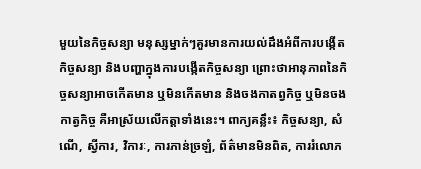មួយនៃកិច្ចសន្យា មនុស្សម្នាក់ៗគួរមានការយល់ដឹងអំពីការបង្កើតកិច្ចសន្យា និងបញ្ហាក្នុងការបង្កើតកិច្ចសន្យា ព្រោះថាអានុភាពនៃកិច្ចសន្យាអាចកើតមាន ឬមិនកើតមាន និងចងកាតព្វកិច្ច ឬមិនចងកាត្វកិច្ច គឺអាស្រ័យលើកត្តាទាំងនេះ។ ពាក្យគន្លឹះ៖ កិច្ចសន្យា, សំណើ, ស្វីការ, វិការៈ, ការភាន់ច្រឡំ, ព័ត៌មានមិនពិត, ការរំលោភ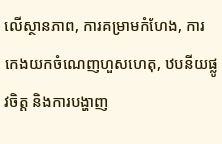លើស្ថានភាព, ការគម្រាមកំហែង, ការកេងយកចំណេញហួសហេតុ, ឋបនីយផ្លូវចិត្ត និងការបង្ហាញ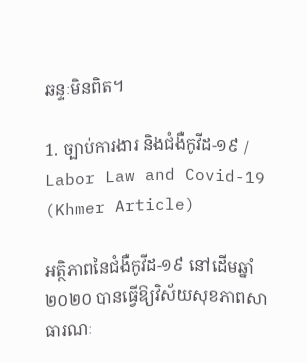ឆន្ទៈមិនពិត។

1. ច្បាប់ការងារ និងជំងឺកូវីដ-១៩ / Labor Law and Covid-19 (Khmer Article)

អត្ថិភាពនៃជំងឺកូវីដ-១៩ នៅដើមឆ្នាំ២០២០ បានធ្វើឱ្យវិស័យសុខភាពសាធារណៈ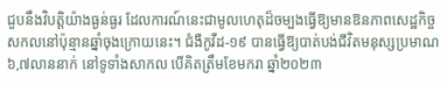ជួបនឹងវិបត្តិយ៉ាងធ្ងន់ធ្ងរ ដែលការណ៍នេះជាមូលហេតុដ៏ចម្បងធ្វើឱ្យមានឱនភាពសេដ្ឋកិច្ចសកលនៅប៉ុន្មានឆ្នាំចុងក្រោយនេះ។ ជំងឺកូវីដ-១៩ បានធ្វើឱ្យបាត់បង់ជីវិតមនុស្សប្រមាណ ៦,៧លាននាក់ នៅទូទាំងសាកល បើគិតត្រឹមខែមករា ឆ្នាំ២០២៣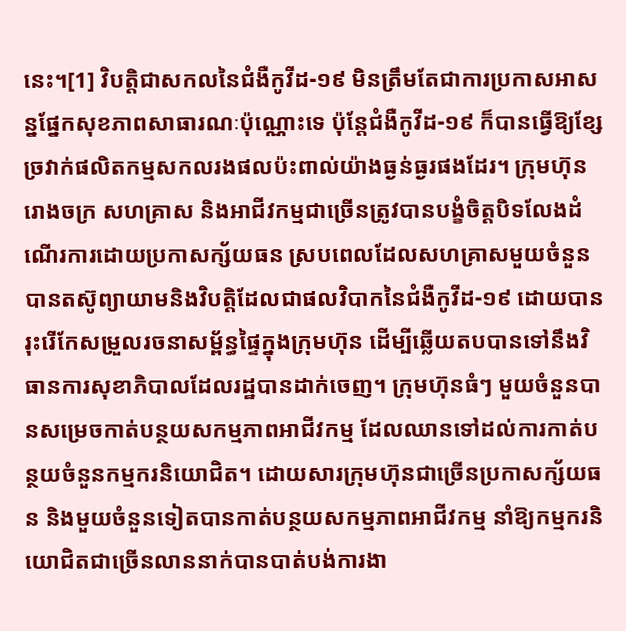នេះ។[1] វិបត្តិជាសកលនៃជំងឺកូវីដ-១៩ មិនត្រឹមតែជាការប្រកាសអាសន្នផ្នែកសុខភាពសាធារណៈប៉ុណ្ណោះទេ ប៉ុន្តែជំងឺកូវីដ-១៩ ក៏បានធ្វើឱ្យខ្សែច្រវាក់ផលិតកម្មសកលរងផលប៉ះពាល់យ៉ាងធ្ងន់ធ្ងរផងដែរ។ ក្រុមហ៊ុន រោងចក្រ សហគ្រាស និងអាជីវកម្មជាច្រើនត្រូវបានបង្ខំចិត្តបិទលែងដំណើរការដោយប្រកាសក្ស័យធន ស្របពេលដែលសហគ្រាសមួយចំនួនបានតស៊ូព្យាយាមនិងវិបត្តិដែលជាផលវិបាកនៃជំងឺកូវីដ-១៩ ដោយបានរុះរើកែសម្រួលរចនាសម្ព័ន្ធផ្ទៃក្នុងក្រុមហ៊ុន ដើម្បីឆ្លើយតបបានទៅនឹងវិធានការសុខាភិបាលដែលរដ្ឋបានដាក់ចេញ។ ក្រុមហ៊ុនធំៗ មួយចំនួនបានសម្រេចកាត់បន្ថយសកម្មភាពអាជីវកម្ម ដែលឈានទៅដល់ការកាត់បន្ថយចំនួនកម្មករនិយោជិត។ ដោយសារក្រុមហ៊ុនជាច្រើនប្រកាសក្ស័យធន និងមួយចំនួនទៀតបានកាត់បន្ថយសកម្មភាពអាជីវកម្ម នាំឱ្យកម្មករនិយោជិតជាច្រើនលាននាក់បានបាត់បង់ការងា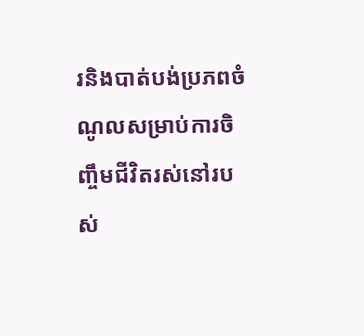រនិងបាត់បង់ប្រភពចំណូលសម្រាប់ការចិញ្ចឹមជីវិតរស់នៅរបស់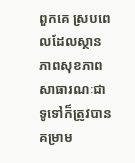ពួកគេ ស្របពេលដែលស្ថានភាពសុខភាពសាធារណៈជាទូទៅក៏ត្រូវបាន  គម្រាម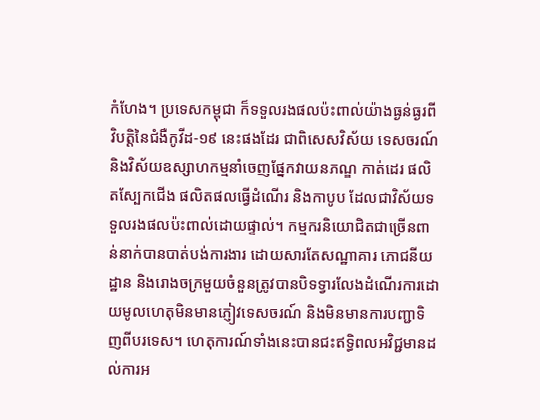កំហែង។ ប្រទេសកម្ពុជា ក៏ទទួលរងផលប៉ះពាល់យ៉ាងធ្ងន់ធ្ងរពីវិបត្តិនៃជំងឺកូវីដ-១៩ នេះផងដែរ ជាពិសេសវិស័យ ទេសចរណ៍ និងវិស័យឧស្សាហកម្មនាំចេញផ្នែកវាយនភណ្ឌ កាត់ដេរ ផលិតស្បែកជើង ផលិតផលធ្វើដំណើរ និងកាបូប ដែលជាវិស័យទទួលរងផលប៉ះពាល់ដោយផ្ទាល់។ កម្មករនិយោជិតជាច្រើនពាន់នាក់បានបាត់បង់ការងារ ដោយសារតែសណ្ឋាគារ ភោជនីយដ្ឋាន និងរោងចក្រមួយចំនួនត្រូវបានបិទទ្វារលែងដំណើរការដោយមូលហេតុមិនមានភ្ញៀវទេសចរណ៍ និងមិនមានការបញ្ជាទិញពីបរទេស។ ហេតុការណ៍ទាំងនេះបានជះឥទ្ធិពលអវិជ្ជមានដល់ការអ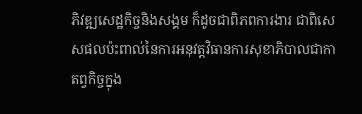ភិវឌ្ឍសេដ្ឋកិច្ចនិងសង្គម ក៏ដូចជាពិភពការងារ ជាពិសេសផលប៉ះពាល់នៃការអនុវត្តវិធានការសុខាភិបាលជាកាតព្វកិច្ចក្នុង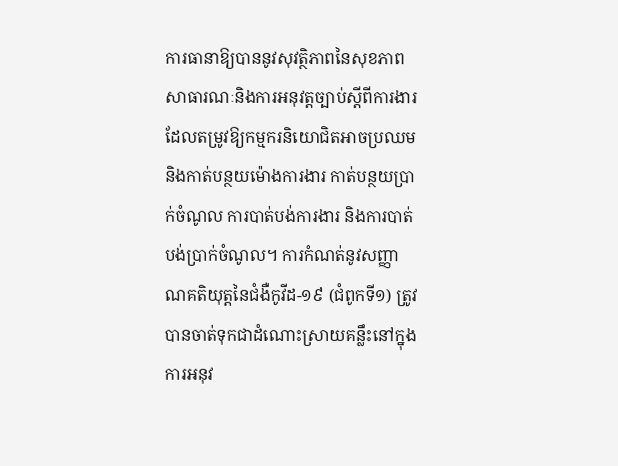ការធានាឱ្យបាននូវសុវត្ថិភាពនៃសុខភាពសាធារណៈនិងការអនុវត្តច្បាប់ស្តីពីការងារ ដែលតម្រូវឱ្យកម្មករនិយោជិតអាចប្រឈមនិងកាត់បន្ថយម៉ោងការងារ កាត់បន្ថយប្រាក់ចំណូល ការបាត់បង់ការងារ និងការបាត់បង់ប្រាក់ចំណូល។ ការកំណត់នូវសញ្ញាណគតិយុត្តនៃជំងឺកូវីដ-១៩ (ជំពូកទី១) ត្រូវបានចាត់ទុកជាដំណោះស្រាយគន្លឹះនៅក្នុងការអនុវ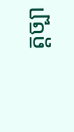ត្តច្បា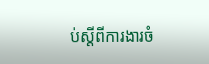ប់ស្តីពីការងារចំ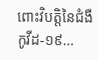ពោះវិបត្តិនៃជំងឺកូវីដ-១៩…